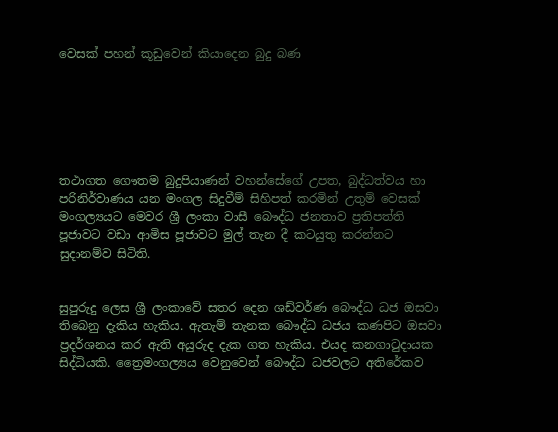වෙසක් පහන් කූඩුවෙන් කියාදෙන බුදු බණ






තථාගත ගෞතම බුදුපියාණන් වහන්සේගේ උපත, බුද්ධත්වය හා පරිනිර්වාණය යන මංගල සිදුවීම් සිහිපත් කරමින් උතුම් වෙසක් මංගල්‍යයට මෙවර ශ්‍රී ලංකා වාසී බෞද්ධ ජනතාව ප්‍රතිපත්ති පූජාවට වඩා ආමිස පූජාවට මුල් තැන දී කටයුතු කරන්නට සුදානම්ව සිටිති.


සුපුරුදු ලෙස ශ්‍රී ලංකාවේ සතර දෙන ශඩ්වර්ණ බෞද්ධ ධජ ඔසවා තිබෙනු දැකිය හැකිය. ඇතැම් තැනක බෞද්ධ ධජය කණපිට ඔසවා ප්‍රදර්ශනය කර ඇති අයුරුද දැක ගත හැකිය. එයද කනගාටුදායක සිද්ධියකි. ත්‍රෛමංගල්‍යය වෙනුවෙන් බෞද්ධ ධජවලට අතිරේකව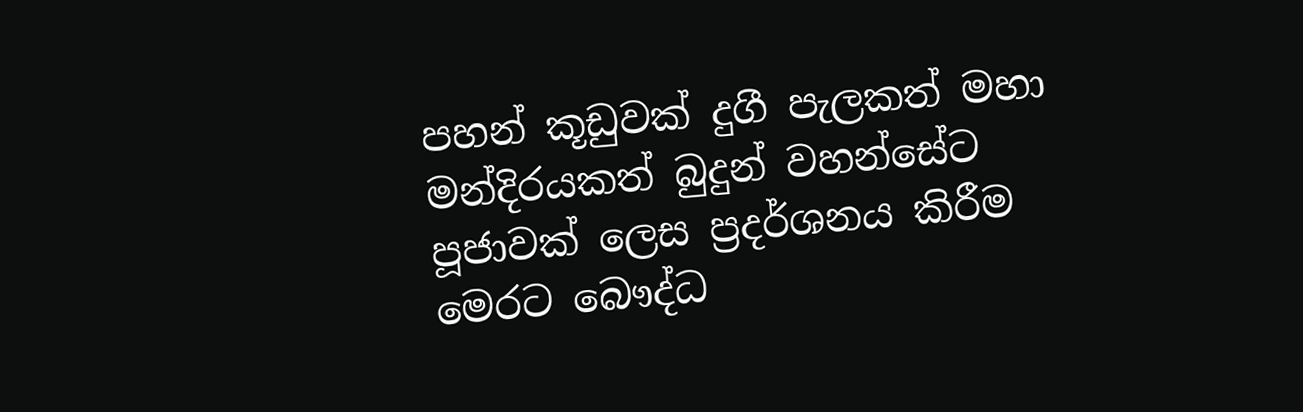පහන් කූඩුවක් දුගී පැලකත් මහා මන්දිරයකත් බුදුන් වහන්සේට පූජාවක් ලෙස ප්‍රදර්ශනය කිරීම මෙරට බෞද්ධ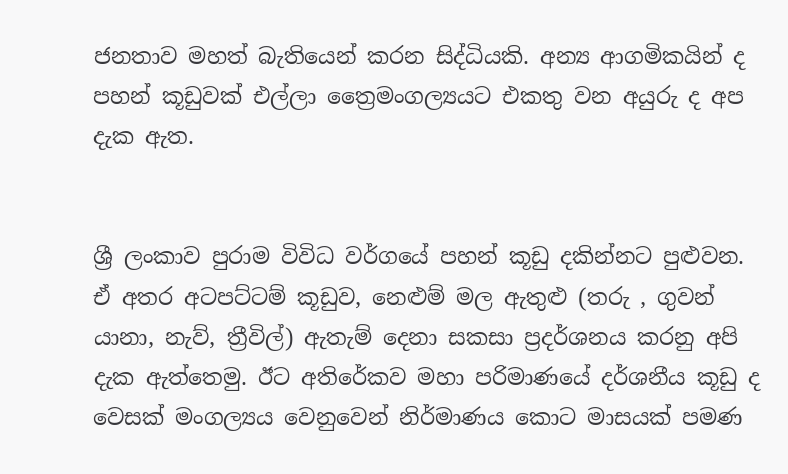ජනතාව මහත් බැතියෙන් කරන සිද්ධියකි. අන්‍ය ආගමිකයින් ද පහන් කූඩුවක් එල්ලා ත්‍රෛමංගල්‍යයට එකතු වන අයුරු ද අප දැක ඇත.


ශ්‍රී ලංකාව පුරාම විවිධ වර්ගයේ පහන් කූඩු දකින්නට පුළුවන. ඒ අතර අටපට්ටම් කූඩුව, නෙළුම් මල ඇතුළු (තරු , ගුවන් යානා, නැව්, ත්‍රීවිල්) ඇතැම් දෙනා සකසා ප්‍රදර්ශනය කරනු අපි දැක ඇත්තෙමු. ඊට අතිරේකව මහා පරිමාණයේ දර්ශනීය කූඩු ද වෙසක් මංගල්‍යය වෙනුවෙන් නිර්මාණය කොට මාසයක් පමණ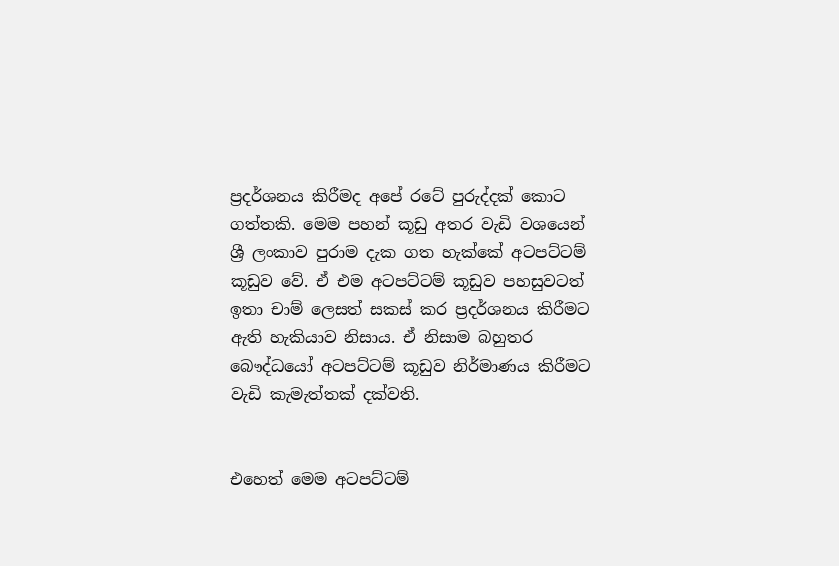ප්‍රදර්ශනය කිරීමද අපේ රටේ පුරුද්දක් කොට ගත්තකි. මෙම පහන් කූඩු අතර වැඩි වශයෙන් ශ්‍රී ලංකාව පුරාම දැක ගත හැක්කේ අටපට්ටම් කූඩුව වේ. ඒ එම අටපට්ටම් කූඩුව පහසුවටත් ඉතා චාම් ලෙසත් සකස් කර ප්‍රදර්ශනය කිරීමට ඇති හැකියාව නිසාය. ඒ නිසාම බහුතර බෞද්ධයෝ අටපට්ටම් කූඩුව නිර්මාණය කිරීමට වැඩි කැමැත්තක් දක්වති.


එහෙත් මෙම අටපට්ටම්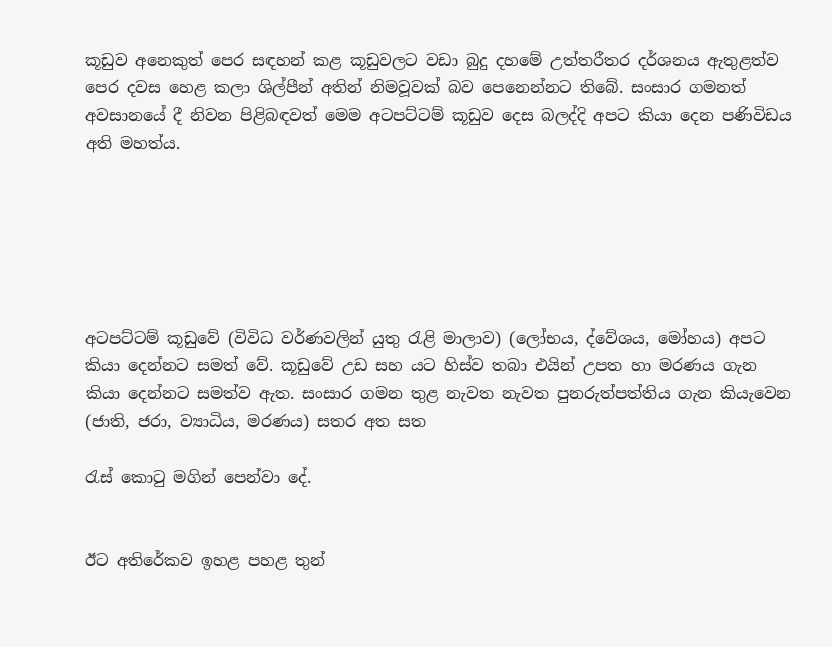කූඩුව අනෙකුත් පෙර සඳහන් කළ කූඩුවලට වඩා බුදු දහමේ උත්තරීතර දර්ශනය ඇතුළත්ව පෙර දවස හෙළ කලා ශිල්පීන් අතින් නිමවූවක් බව පෙනෙන්නට තිබේ. සංසාර ගමනත් අවසානයේ දී නිවන පිළිබඳවත් මෙම අටපට්ටම් කූඩුව දෙස බලද්දි අපට කියා දෙන පණිවිඩය අති මහත්ය.






අටපට්ටම් කූඩුවේ (විවිධ වර්ණවලින් යුතු රැළි මාලාව) (ලෝභය, ද්වේශය, මෝහය) අපට කියා දෙන්නට සමත් වේ. කූඩුවේ උඩ සහ යට හිස්ව තබා එයින් උපත හා මරණය ගැන කියා දෙන්නට සමත්ව ඇත. සංසාර ගමන තුළ නැවත නැවත පුනරුත්පත්තිය ගැන කියැවෙන (ජාති, ජරා, ව්‍යාධිය, මරණය) සතර අත සත

රැස් කොටු මගින් පෙන්වා දේ.


ඊට අතිරේකව ඉහළ පහළ තුන්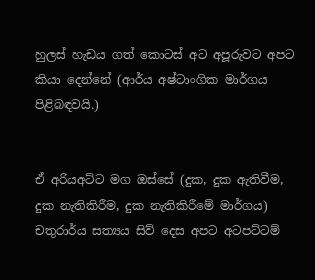හුලස් හැඩය ගත් කොටස් අට අපූරුවට අපට කියා දෙන්නේ (ආර්ය අෂ්ටාංගික මාර්ගය පිළිබඳවයි.)


ඒ අරියඅට්ට මග ඔස්සේ (දුක, දුක ඇතිවීම, දුක නැතිකිරීම, දුක නැතිකිරීමේ මාර්ගය) චතුරාර්ය සත්‍යය සිව් දෙස අපට අටපට්ටම්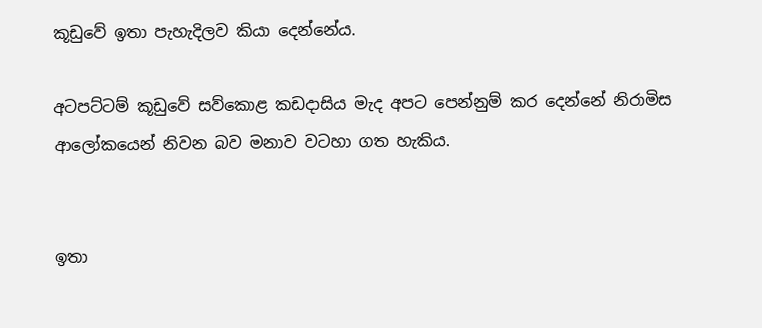කූඩුවේ ඉතා පැහැදිලව කියා දෙන්නේය.

අටපට්ටම් කූඩුවේ සව්කොළ කඩදාසිය මැද අපට පෙන්නුම් කර දෙන්නේ නිරාමිස ආලෝකයෙන් නිවන බව මනාව වටහා ගත හැකිය.


ඉතා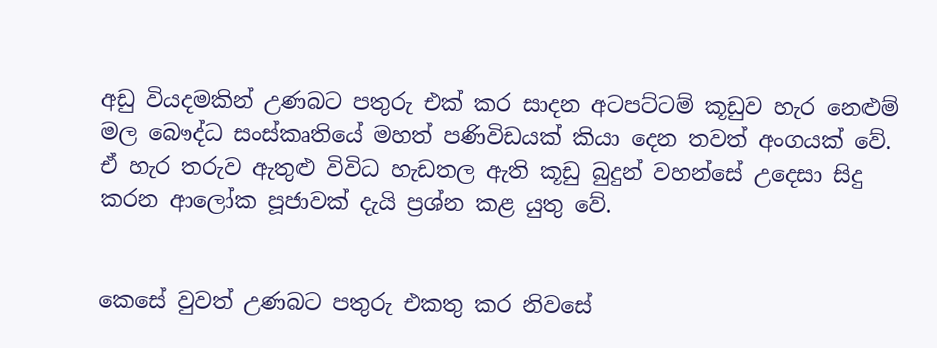අඩු වියදමකින් උණබට පතුරු එක් කර සාදන අටපට්ටම් කූඩුව හැර නෙළුම් මල බෞද්ධ සංස්කෘතියේ මහත් පණිවිඩයක් කියා දෙන තවත් අංගයක් වේ. ඒ හැර තරුව ඇතුළු විවිධ හැඩතල ඇති කූඩු බුදුන් වහන්සේ උදෙසා සිදු කරන ආලෝක පූජාවක් දැයි ප්‍රශ්න කළ යුතු වේ.


කෙසේ වුවත් උණබට පතුරු එකතු කර නිවසේ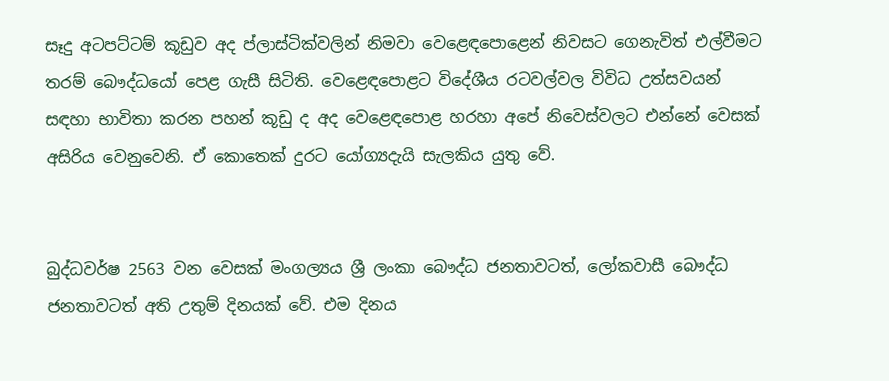සෑදු අටපට්ටම් කූඩුව අද ප්ලාස්ටික්වලින් නිමවා වෙළෙඳපොළෙන් නිවසට ගෙනැවිත් එල්වීමට තරම් බෞද්ධයෝ පෙළ ගැසී සිටිති. වෙළෙඳපොළට විදේශීය රටවල්වල විවිධ උත්සවයන් සඳහා භාවිතා කරන පහන් කූඩු ද අද වෙළෙඳපොළ හරහා අපේ නිවෙස්වලට එන්නේ වෙසක් අසිරිය වෙනුවෙනි. ඒ කොතෙක් දුරට යෝග්‍යදැයි සැලකිය යුතු වේ.


බුද්ධවර්ෂ 2563 වන වෙසක් මංගල්‍යය ශ්‍රී ලංකා බෞද්ධ ජනතාවටත්, ලෝකවාසී බෞද්ධ ජනතාවටත් අති උතුම් දිනයක් වේ. එම දිනය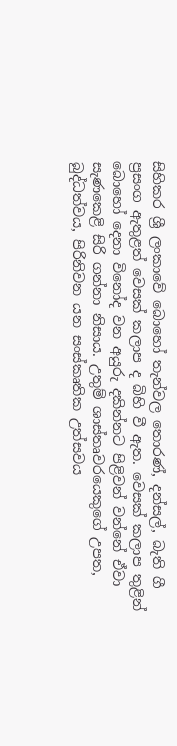සිහිකර ශ්‍රී ලංකාවේ බොහෝ තැන්වල තොරණ්, දන්සල්, බැති ගී ප්‍රසංග ඇතුළත් වෙසක් කලාප ද බිහි වී ඇත. වෙසක් කලාප තුළින් බොහෝ දෙනා විනෝද වන අයුරු දකින්නට පිළිවන් වන්නේ ඒවා සැණකෙළි සිරි ගන්නා නිසාය. උතුම් ශාස්තෘවරයෙකුගේ උපත, බුද්ධත්වය, පිරිනිවන යන සංස්කෘතික උත්සවය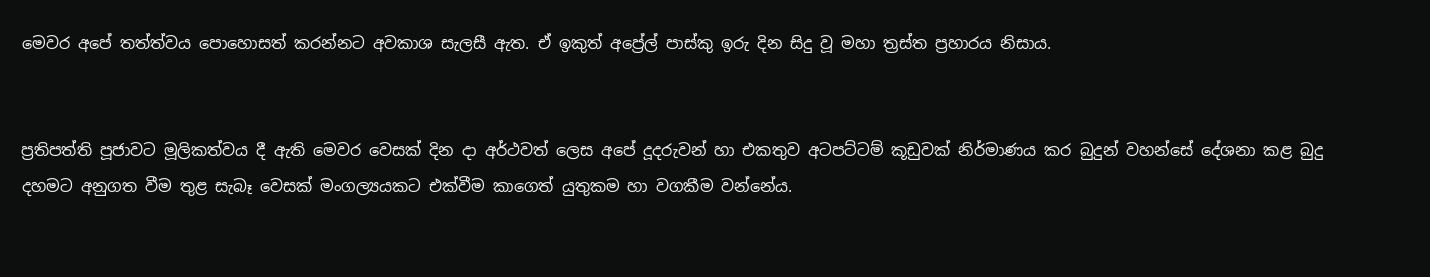මෙවර අපේ තත්ත්වය පොහොසත් කරන්නට අවකාශ සැලසී ඇත. ඒ ඉකුත් අප්‍රේල් පාස්කු ඉරු දින සිදු වූ මහා ත්‍රස්ත ප්‍රහාරය නිසාය.


ප්‍රතිපත්ති පූජාවට මූලිකත්වය දී ඇති මෙවර වෙසක් දින දා අර්ථවත් ලෙස අපේ දූදරුවන් හා එකතුව අටපට්ටම් කූඩුවක් නිර්මාණය කර බුදුන් වහන්සේ දේශනා කළ බුදු දහමට අනුගත වීම තුළ සැබෑ වෙසක් මංගල්‍යයකට එක්වීම කාගෙත් යුතුකම හා වගකීම වන්නේය.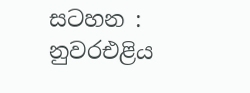සටහන :
නුවරඑළිය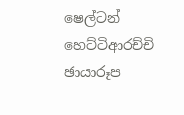ෂෙල්ටන් හෙට්ටිආරච්චි
ඡායාරූප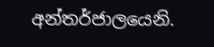අන්තර්ජාලයෙනි.